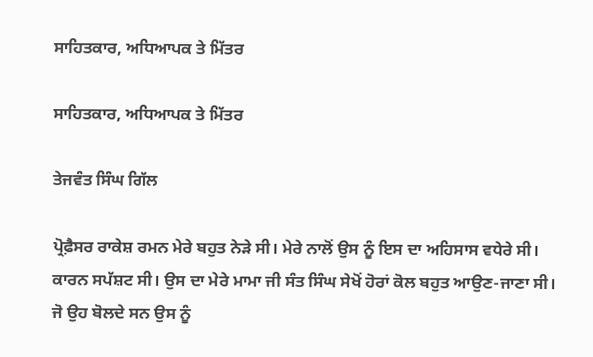ਸਾਹਿਤਕਾਰ, ਅਧਿਆਪਕ ਤੇ ਮਿੱਤਰ

ਸਾਹਿਤਕਾਰ, ਅਧਿਆਪਕ ਤੇ ਮਿੱਤਰ

ਤੇਜਵੰਤ ਸਿੰਘ ਗਿੱਲ

ਪ੍ਰੋਫ਼ੈਸਰ ਰਾਕੇਸ਼ ਰਮਨ ਮੇਰੇ ਬਹੁਤ ਨੇੜੇ ਸੀ। ਮੇਰੇ ਨਾਲੋਂ ਉਸ ਨੂੰ ਇਸ ਦਾ ਅਹਿਸਾਸ ਵਧੇਰੇ ਸੀ। ਕਾਰਨ ਸਪੱਸ਼ਟ ਸੀ। ਉਸ ਦਾ ਮੇਰੇ ਮਾਮਾ ਜੀ ਸੰਤ ਸਿੰਘ ਸੇਖੋਂ ਹੋਰਾਂ ਕੋਲ ਬਹੁਤ ਆਉਣ-ਜਾਣਾ ਸੀ। ਜੋ ਉਹ ਬੋਲਦੇ ਸਨ ਉਸ ਨੂੰ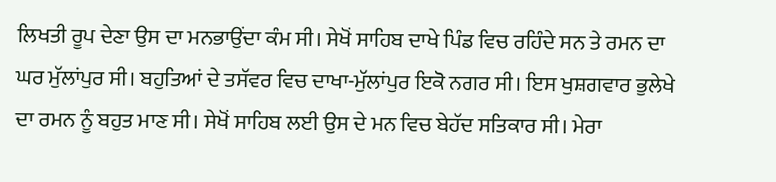ਲਿਖਤੀ ਰੂਪ ਦੇਣਾ ਉਸ ਦਾ ਮਨਭਾਉਂਦਾ ਕੰਮ ਸੀ। ਸੇਖੋਂ ਸਾਹਿਬ ਦਾਖੇ ਪਿੰਡ ਵਿਚ ਰਹਿੰਦੇ ਸਨ ਤੇ ਰਮਨ ਦਾ ਘਰ ਮੁੱਲਾਂਪੁਰ ਸੀ। ਬਹੁਤਿਆਂ ਦੇ ਤਸੱਵਰ ਵਿਚ ਦਾਖਾ-ਮੁੱਲਾਂਪੁਰ ਇਕੋ ਨਗਰ ਸੀ। ਇਸ ਖੁਸ਼ਗਵਾਰ ਭੁਲੇਖੇ ਦਾ ਰਮਨ ਨੂੰ ਬਹੁਤ ਮਾਣ ਸੀ। ਸੇਖੋਂ ਸਾਹਿਬ ਲਈ ਉਸ ਦੇ ਮਨ ਵਿਚ ਬੇਹੱਦ ਸਤਿਕਾਰ ਸੀ। ਮੇਰਾ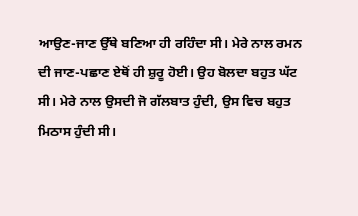ਆਉਣ-ਜਾਣ ਉੱਥੇ ਬਣਿਆ ਹੀ ਰਹਿੰਦਾ ਸੀ। ਮੇਰੇ ਨਾਲ ਰਮਨ ਦੀ ਜਾਣ-ਪਛਾਣ ਏਥੋਂ ਹੀ ਸ਼ੁਰੂ ਹੋਈ। ਉਹ ਬੋਲਦਾ ਬਹੁਤ ਘੱਟ ਸੀ। ਮੇਰੇ ਨਾਲ ਉਸਦੀ ਜੋ ਗੱਲਬਾਤ ਹੁੰਦੀ, ਉਸ ਵਿਚ ਬਹੁਤ ਮਿਠਾਸ ਹੁੰਦੀ ਸੀ।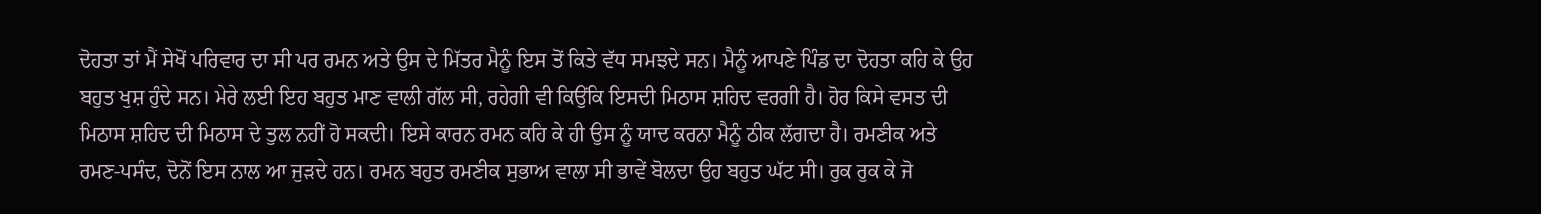ਦੋਹਤਾ ਤਾਂ ਮੈਂ ਸੇਖੋਂ ਪਰਿਵਾਰ ਦਾ ਸੀ ਪਰ ਰਮਨ ਅਤੇ ਉਸ ਦੇ ਮਿੱਤਰ ਮੈਨੂੰ ਇਸ ਤੋਂ ਕਿਤੇ ਵੱਧ ਸਮਝਦੇ ਸਨ। ਮੈਨੂੰ ਆਪਣੇ ਪਿੰਡ ਦਾ ਦੋਹਤਾ ਕਹਿ ਕੇ ਉਹ ਬਹੁਤ ਖੁਸ਼ ਹੁੰਦੇ ਸਨ। ਮੇਰੇ ਲਈ ਇਹ ਬਹੁਤ ਮਾਣ ਵਾਲੀ ਗੱਲ ਸੀ, ਰਹੇਗੀ ਵੀ ਕਿਉਂਕਿ ਇਸਦੀ ਮਿਠਾਸ ਸ਼ਹਿਦ ਵਰਗੀ ਹੈ। ਹੋਰ ਕਿਸੇ ਵਸਤ ਦੀ ਮਿਠਾਸ ਸ਼ਹਿਦ ਦੀ ਮਿਠਾਸ ਦੇ ਤੁਲ ਨਹੀਂ ਹੋ ਸਕਦੀ। ਇਸੇ ਕਾਰਨ ਰਮਨ ਕਹਿ ਕੇ ਹੀ ਉਸ ਨੂੰ ਯਾਦ ਕਰਨਾ ਮੈਨੂੰ ਠੀਕ ਲੱਗਦਾ ਹੈ। ਰਮਣੀਕ ਅਤੇ ਰਮਣ-ਪਸੰਦ, ਦੋਨੋਂ ਇਸ ਨਾਲ ਆ ਜੁੜਦੇ ਹਨ। ਰਮਨ ਬਹੁਤ ਰਮਣੀਕ ਸੁਭਾਅ ਵਾਲਾ ਸੀ ਭਾਵੇਂ ਬੋਲਦਾ ਉਹ ਬਹੁਤ ਘੱਟ ਸੀ। ਰੁਕ ਰੁਕ ਕੇ ਜੋ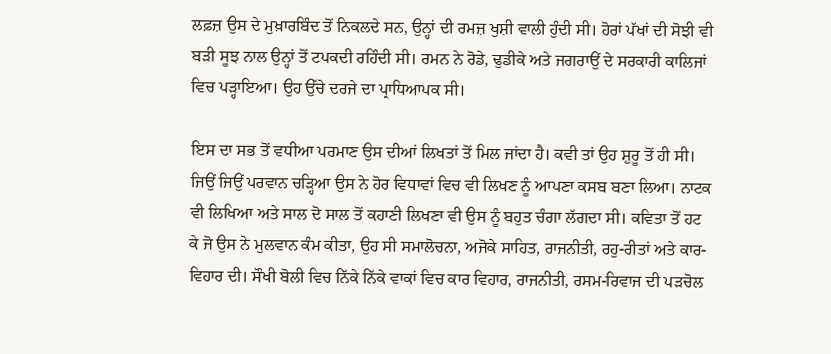ਲਫ਼ਜ਼ ਉਸ ਦੇ ਮੁਖ਼ਾਰਬਿੰਦ ਤੋਂ ਨਿਕਲਦੇ ਸਨ, ਉਨ੍ਹਾਂ ਦੀ ਰਮਜ਼ ਖੁਸ਼ੀ ਵਾਲੀ ਹੁੰਦੀ ਸੀ। ਹੋਰਾਂ ਪੱਖਾਂ ਦੀ ਸੋਝੀ ਵੀ ਬੜੀ ਸੂਝ ਨਾਲ ਉਨ੍ਹਾਂ ਤੋਂ ਟਪਕਦੀ ਰਹਿੰਦੀ ਸੀ। ਰਮਨ ਨੇ ਰੋਡੇ, ਢੁਡੀਕੇ ਅਤੇ ਜਗਰਾਉਂ ਦੇ ਸਰਕਾਰੀ ਕਾਲਿਜਾਂ ਵਿਚ ਪੜ੍ਹਾਇਆ। ਉਹ ਉੱਚੇ ਦਰਜੇ ਦਾ ਪ੍ਰਾਧਿਆਪਕ ਸੀ।

ਇਸ ਦਾ ਸਭ ਤੋਂ ਵਧੀਆ ਪਰਮਾਣ ਉਸ ਦੀਆਂ ਲਿਖਤਾਂ ਤੋਂ ਮਿਲ ਜਾਂਦਾ ਹੈ। ਕਵੀ ਤਾਂ ਉਹ ਸ਼ੁਰੂ ਤੋਂ ਹੀ ਸੀ। ਜਿਉਂ ਜਿਉਂ ਪਰਵਾਨ ਚੜ੍ਹਿਆ ਉਸ ਨੇ ਹੋਰ ਵਿਧਾਵਾਂ ਵਿਚ ਵੀ ਲਿਖਣ ਨੂੰ ਆਪਣਾ ਕਸਬ ਬਣਾ ਲਿਆ। ਨਾਟਕ ਵੀ ਲਿਖਿਆ ਅਤੇ ਸਾਲ ਦੋ ਸਾਲ ਤੋਂ ਕਹਾਣੀ ਲਿਖਣਾ ਵੀ ਉਸ ਨੂੰ ਬਹੁਤ ਚੰਗਾ ਲੱਗਦਾ ਸੀ। ਕਵਿਤਾ ਤੋਂ ਹਟ ਕੇ ਜੋ ਉਸ ਨੇ ਮੁਲਵਾਨ ਕੰਮ ਕੀਤਾ, ਉਹ ਸੀ ਸਮਾਲੋਚਨਾ, ਅਜੋਕੇ ਸਾਹਿਤ, ਰਾਜਨੀਤੀ, ਰਹੁ-ਰੀਤਾਂ ਅਤੇ ਕਾਰ-ਵਿਹਾਰ ਦੀ। ਸੌਖੀ ਬੋਲੀ ਵਿਚ ਨਿੱਕੇ ਨਿੱਕੇ ਵਾਕਾਂ ਵਿਚ ਕਾਰ ਵਿਹਾਰ, ਰਾਜਨੀਤੀ, ਰਸਮ-ਰਿਵਾਜ ਦੀ ਪੜਚੋਲ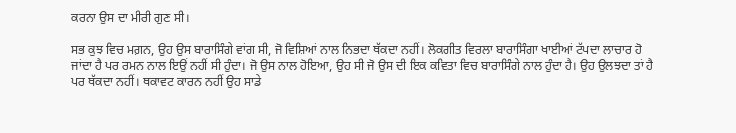ਕਰਨਾ ਉਸ ਦਾ ਮੀਰੀ ਗੁਣ ਸੀ।

ਸਭ ਕੁਝ ਵਿਚ ਮਗ਼ਨ, ਉਹ ਉਸ ਬਾਰਾਸਿੰਗੇ ਵਾਂਗ ਸੀ, ਜੋ ਵਿਸ਼ਿਆਂ ਨਾਲ ਨਿਭਦਾ ਥੱਕਦਾ ਨਹੀਂ। ਲੋਕਗੀਤ ਵਿਰਲਾ ਬਾਰਾਸਿੰਗਾ ਖਾਈਆਂ ਟੱਪਦਾ ਲਾਚਾਰ ਹੋ ਜਾਂਦਾ ਹੈ ਪਰ ਰਮਨ ਨਾਲ ਇਉਂ ਨਹੀਂ ਸੀ ਹੁੰਦਾ। ਜੋ ਉਸ ਨਾਲ ਹੋਇਆ, ਉਹ ਸੀ ਜੋ ਉਸ ਦੀ ਇਕ ਕਵਿਤਾ ਵਿਚ ਬਾਰਾਸਿੰਗੇ ਨਾਲ ਹੁੰਦਾ ਹੈ। ਉਹ ਉਲਝਦਾ ਤਾਂ ਹੈ ਪਰ ਥੱਕਦਾ ਨਹੀਂ। ਥਕਾਵਟ ਕਾਰਨ ਨਹੀਂ ਉਹ ਸਾਡੇ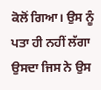ਕੋਲੋਂ ਗਿਆ। ਉਸ ਨੂੰ ਪਤਾ ਹੀ ਨਹੀਂ ਲੱਗਾ ਉਸਦਾ ਜਿਸ ਨੇ ਉਸ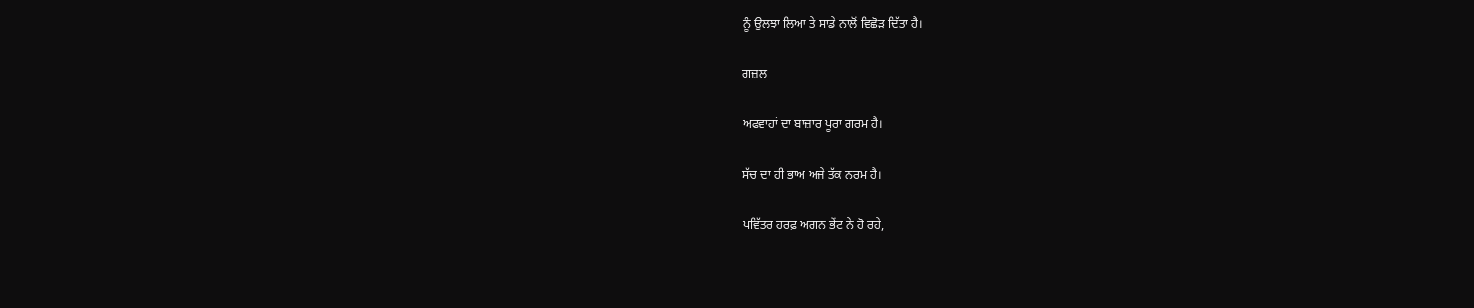ਨੂੰ ਉਲਝਾ ਲਿਆ ਤੇ ਸਾਡੇ ਨਾਲੋਂ ਵਿਛੋੜ ਦਿੱਤਾ ਹੈ।

ਗਜ਼ਲ

ਅਫਵਾਹਾਂ ਦਾ ਬਾਜ਼ਾਰ ਪੂਰਾ ਗਰਮ ਹੈ।

ਸੱਚ ਦਾ ਹੀ ਭਾਅ ਅਜੇ ਤੱਕ ਨਰਮ ਹੈ।

ਪਵਿੱਤਰ ਹਰਫ਼ ਅਗਨ ਭੇਂਟ ਨੇ ਹੋ ਰਹੇ,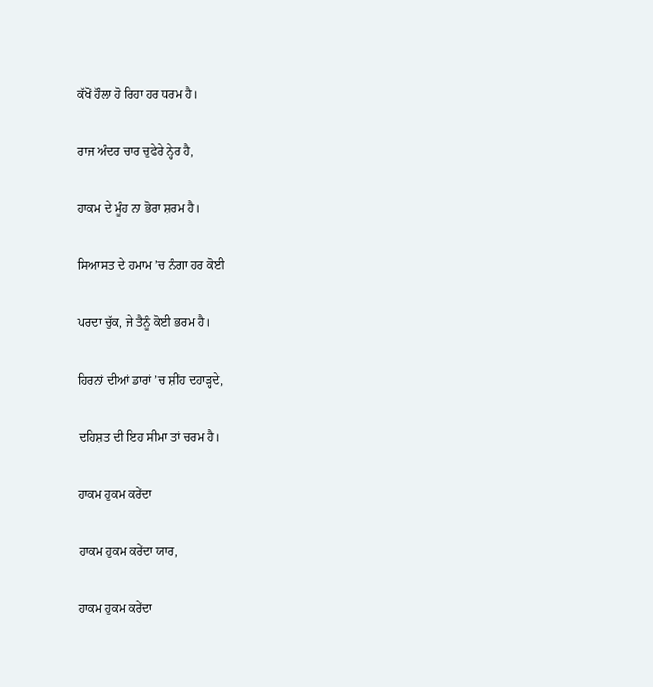ਕੱਖੋਂ ਹੌਲਾ ਹੋ ਰਿਹਾ ਹਰ ਧਰਮ ਹੈ।

ਰਾਜ ਅੰਦਰ ਚਾਰ ਚੁਫੇਰੇ ਨ੍ਹੇਰ ਹੈ,

ਹਾਕਮ ਦੇ ਮੂੰਹ ਨਾ ਭੋਰਾ ਸ਼ਰਮ ਹੈ।

ਸਿਆਸਤ ਦੇ ਹਮਾਮ ’ਚ ਨੰਗਾ ਹਰ ਕੋਈ

ਪਰਦਾ ਚੁੱਕ, ਜੇ ਤੈਨੂੰ ਕੋਈ ਭਰਮ ਹੈ।

ਹਿਰਨਾਂ ਦੀਆਂ ਡਾਰਾਂ ’ਚ ਸ਼ੀਂਹ ਦਹਾੜ੍ਹਦੇ,

ਦਹਿਸ਼ਤ ਦੀ ਇਹ ਸੀਮਾ ਤਾਂ ਚਰਮ ਹੈ।

ਹਾਕਮ ਹੁਕਮ ਕਰੇਂਦਾ

ਹਾਕਮ ਹੁਕਮ ਕਰੇਂਦਾ ਯਾਰ,

ਹਾਕਮ ਹੁਕਮ ਕਰੇਂਦਾ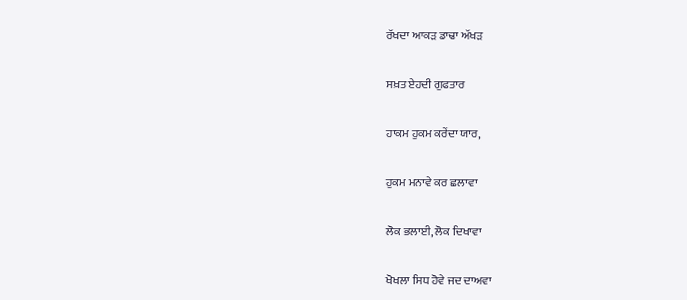ਰੱਖਦਾ ਆਕੜ ਡਾਢਾ ਅੱਖੜ

ਸਖ਼ਤ ਏਹਦੀ ਗੁਫਤਾਰ

ਹਾਕਮ ਹੁਕਮ ਕਰੇਂਦਾ ਯਾਰ,

ਹੁਕਮ ਮਨਾਵੇ ਕਰ ਛਲਾਵਾ

ਲੋਕ ਭਲਾਈ, ਲੋਕ ਦਿਖਾਵਾ

ਖੋਖਲਾ ਸਿਧ ਹੋਵੇ ਜਦ ਦਾਅਵਾ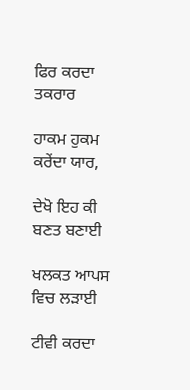ਫਿਰ ਕਰਦਾ ਤਕਰਾਰ

ਹਾਕਮ ਹੁਕਮ ਕਰੇਂਦਾ ਯਾਰ,

ਦੇਖੋ ਇਹ ਕੀ ਬਣਤ ਬਣਾਈ

ਖਲਕਤ ਆਪਸ ਵਿਚ ਲੜਾਈ

ਟੀਵੀ ਕਰਦਾ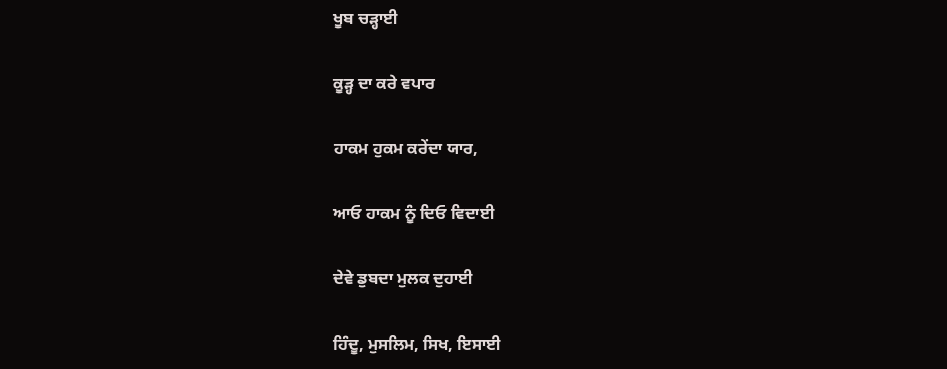ਖੂਬ ਚੜ੍ਹਾਈ

ਕੂੜ੍ਹ ਦਾ ਕਰੇ ਵਪਾਰ

ਹਾਕਮ ਹੁਕਮ ਕਰੇਂਦਾ ਯਾਰ,

ਆਓ ਹਾਕਮ ਨੂੰ ਦਿਓ ਵਿਦਾਈ

ਦੇਵੇ ਡੁਬਦਾ ਮੁਲਕ ਦੁਹਾਈ

ਹਿੰਦੂ, ਮੁਸਲਿਮ, ਸਿਖ, ਇਸਾਈ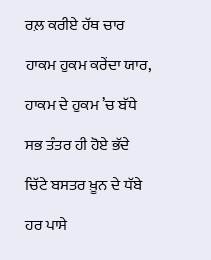ਰਲ਼ ਕਰੀਏ ਹੱਥ ਚਾਰ

ਹਾਕਮ ਹੁਕਮ ਕਰੇਂਦਾ ਯਾਰ,

ਹਾਕਮ ਦੇ ਹੁਕਮ ’ਚ ਬੱਧੇ

ਸਭ ਤੰਤਰ ਹੀ ਹੋਏ ਭੱਦੇ

ਚਿੱਟੇ ਬਸਤਰ ਖ਼ੂਨ ਦੇ ਧੱਬੇ

ਹਰ ਪਾਸੇ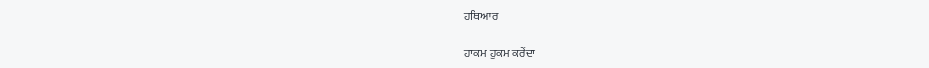ਹਥਿਆਰ

ਹਾਕਮ ਹੁਕਮ ਕਰੇਂਦਾ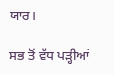ਯਾਰ।

ਸਭ ਤੋਂ ਵੱਧ ਪੜ੍ਹੀਆਂ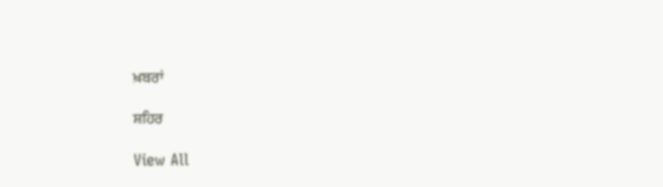ਖ਼ਬਰਾਂ

ਸ਼ਹਿਰ

View All